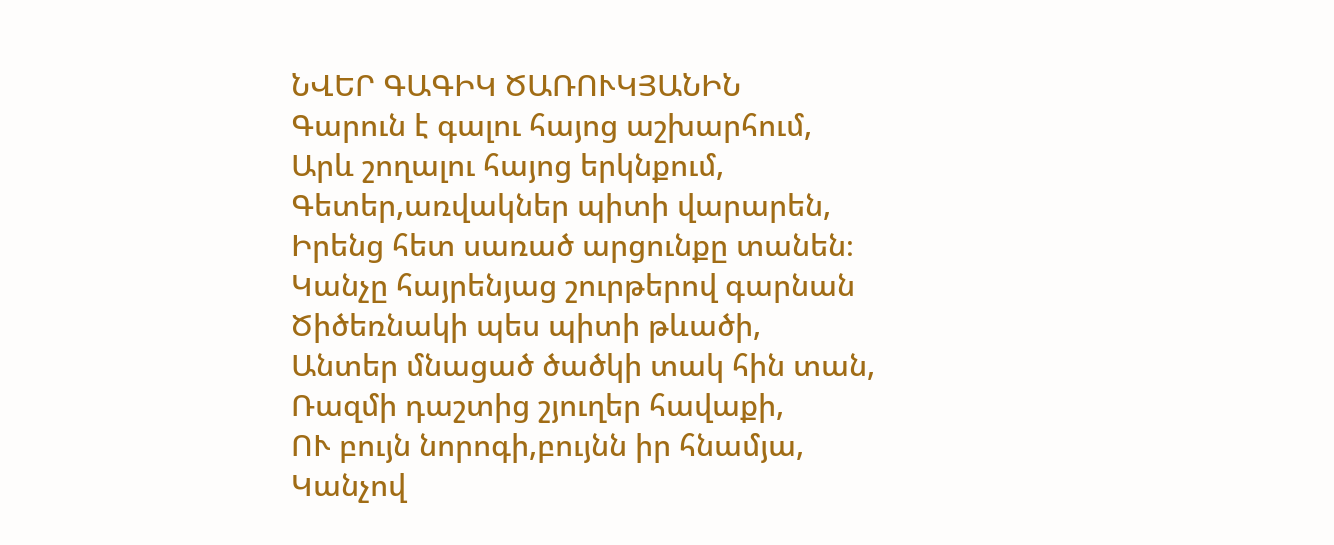ՆՎԵՐ ԳԱԳԻԿ ԾԱՌՈՒԿՅԱՆԻՆ
Գարուն է գալու հայոց աշխարհում,
Արև շողալու հայոց երկնքում,
Գետեր,առվակներ պիտի վարարեն,
Իրենց հետ սառած արցունքը տանեն։
Կանչը հայրենյաց շուրթերով գարնան
Ծիծեռնակի պես պիտի թևածի,
Անտեր մնացած ծածկի տակ հին տան,
Ռազմի դաշտից շյուղեր հավաքի,
ՈՒ բույն նորոգի,բույնն իր հնամյա,
Կանչով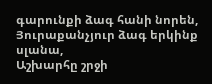գարունքի ձագ հանի նորեն,
Յուրաքանչյուր ձագ երկինք սլանա,
Աշխարհը շրջի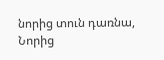նորից տուն դառնա,
Նորից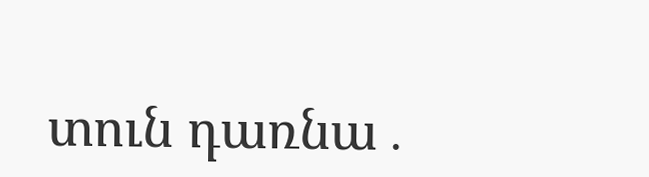տուն դառնա․